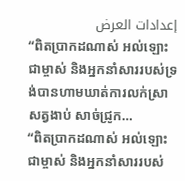إعدادات العرض
“ពិតប្រាកដណាស់ អល់ឡោះជាម្ចាស់ និងអ្នកនាំសាររបស់ទ្រង់បានហាមឃាត់ការលក់ស្រា សត្វងាប់ សាច់ជ្រូក…
“ពិតប្រាកដណាស់ អល់ឡោះជាម្ចាស់ និងអ្នកនាំសាររបស់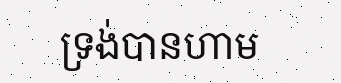ទ្រង់បានហាម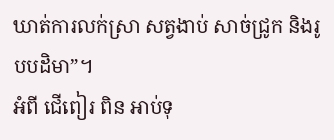ឃាត់ការលក់ស្រា សត្វងាប់ សាច់ជ្រូក និងរូបបដិមា”។
អំពី ជើពៀរ ពិន អាប់ទុ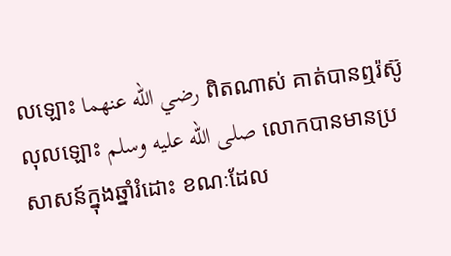លឡោះ رضي الله عنهما ពិតណាស់ គាត់បានឮរ៉ស៊ូលុលឡោះ صلى الله عليه وسلم លោកបានមានប្រសាសន៍ក្នុងឆ្នាំរំដោះ ខណៈដែល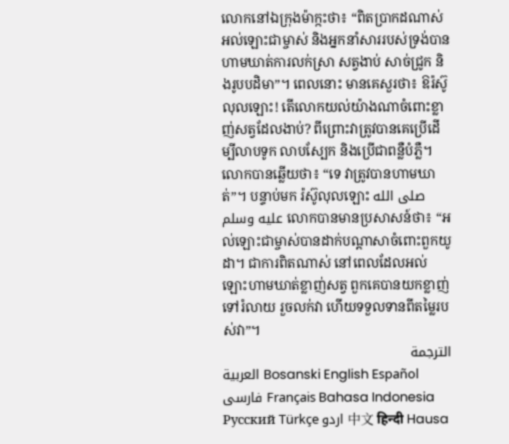លោកនៅឯក្រុងម៉ាក្កះថា៖ “ពិតប្រាកដណាស់ អល់ឡោះជាម្ចាស់ និងអ្នកនាំសាររបស់ទ្រង់បានហាមឃាត់ការលក់ស្រា សត្វងាប់ សាច់ជ្រូក និងរូបបដិមា”។ ពេលនោះ មានគេសួរថា៖ ឱរ៉ស៊ូលុលឡោះ! តើលោកយល់យ៉ាងណាចំពោះខ្លាញ់សត្វដែលងាប់? ពីព្រោះវាត្រូវបានគេប្រើដើម្បីលាបទូក លាបស្បែក និងប្រើជាពន្លឺបំភ្លឺ។ លោកបានឆ្លើយថា៖ “ទេ វាត្រូវបានហាមឃាត់”។ បន្ទាប់មក រ៉ស៊ូលុលឡោះ صلى الله عليه وسلم លោកបានមានប្រសាសន៍ថា៖ “អល់ឡោះជាម្ចាស់បានដាក់បណ្តាសាចំពោះពួកយូដា។ ជាការពិតណាស់ នៅពេលដែលអល់ឡោះហាមឃាត់ខ្លាញ់សត្វ ពួកគេបានយកខ្លាញ់ទៅរំលាយ រួចលក់វា ហើយទទួលទានពីតម្លៃរបស់វា”។
الترجمة
العربية Bosanski English Español فارسی Français Bahasa Indonesia Русский Türkçe اردو 中文 हिन्दी Hausa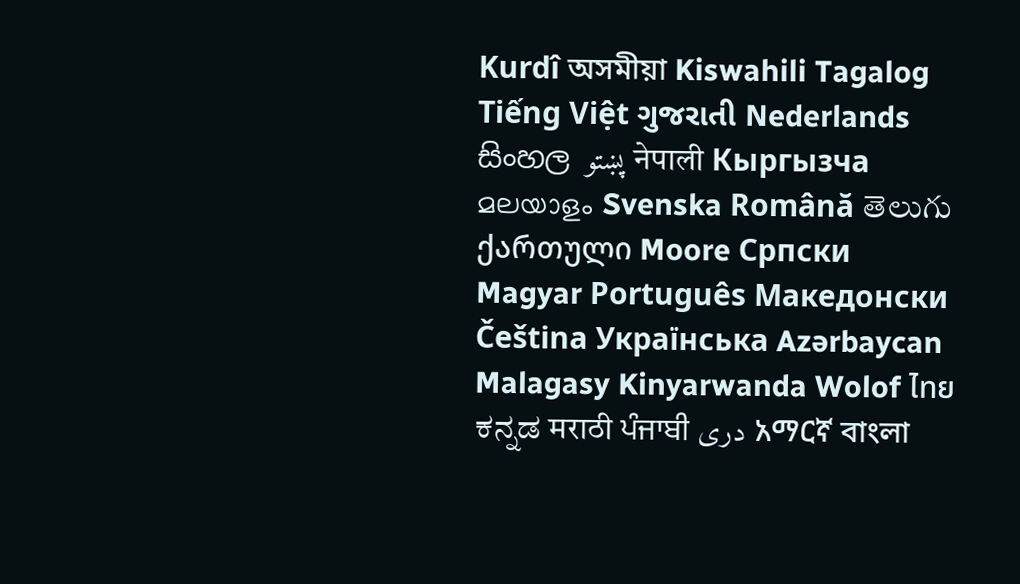Kurdî অসমীয়া Kiswahili Tagalog Tiếng Việt ગુજરાતી Nederlands සිංහල پښتو नेपाली Кыргызча മലയാളം Svenska Română తెలుగు ქართული Moore Српски Magyar Português Македонски Čeština Українська Azərbaycan Malagasy Kinyarwanda Wolof ไทย ಕನ್ನಡ मराठी ਪੰਜਾਬੀ دری አማርኛ বাংলা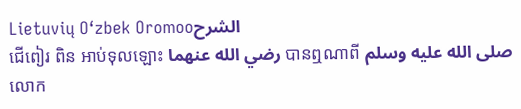Lietuvių O‘zbek Oromooالشرح
ជើពៀរ ពិន អាប់ទុលឡោះ رضي الله عنهما បានឮណាពី صلى الله عليه وسلم លោក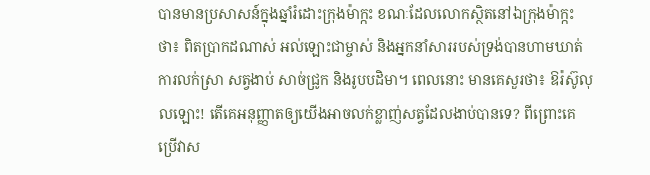បានមានប្រសាសន៍ក្នុងឆ្នាំរំដោះក្រុងម៉ាក្កះ ខណៈដែលលោកស្ថិតនៅឯក្រុងម៉ាក្កះថា៖ ពិតប្រាកដណាស់ អល់ឡោះជាម្ចាស់ និងអ្នកនាំសាររបស់ទ្រង់បានហាមឃាត់ការលក់ស្រា សត្វងាប់ សាច់ជ្រូក និងរូបបដិមា។ ពេលនោះ មានគេសួរថា៖ ឱរ៉ស៊ូលុលឡោះ! តើគេអនុញ្ញាតឲ្យយើងអាចលក់ខ្លាញ់សត្វដែលងាប់បានទេ? ពីព្រោះគេប្រើវាស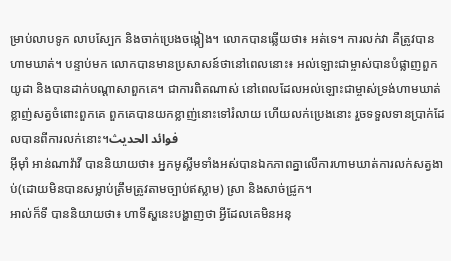ម្រាប់លាបទូក លាបស្បែក និងចាក់ប្រេងចង្កៀង។ លោកបានឆ្លើយថា៖ អត់ទេ។ ការលក់វា គឺត្រូវបានហាមឃាត់។ បន្ទាប់មក លោកបានមានប្រសាសន៍ថានៅពេលនោះ៖ អល់ឡោះជាម្ចាស់បានបំផ្លាញពួកយូដា និងបានដាក់បណ្តាសាពួកគេ។ ជាការពិតណាស់ នៅពេលដែលអល់ឡោះជាម្ចាស់ទ្រង់ហាមឃាត់ខ្លាញ់សត្វចំពោះពួកគេ ពួកគេបានយកខ្លាញ់នោះទៅរំលាយ ហើយលក់ប្រេងនោះ រួចទទួលទានប្រាក់ដែលបានពីការលក់នោះ។فوائد الحديث
អ៊ីម៉ាំ អាន់ណាវ៉ាវី បាននិយាយថា៖ អ្នកមូស្លីមទាំងអស់បានឯកភាពគ្នាលើការហាមឃាត់ការលក់សត្វងាប់(ដោយមិនបានសម្លាប់ត្រឹមត្រូវតាមច្បាប់ឥស្លាម) ស្រា និងសាច់ជ្រូក។
អាល់ក៏ទី បាននិយាយថា៖ ហាទីស្ហនេះបង្ហាញថា អ្វីដែលគេមិនអនុ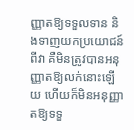ញ្ញាតឱ្យទទួលទាន និងទាញយកប្រយោជន៍ពីវា គឺមិនត្រូវបានអនុញ្ញាតឱ្យលក់នោះឡើយ ហើយក៏មិនអនុញ្ញាតឱ្យទទួ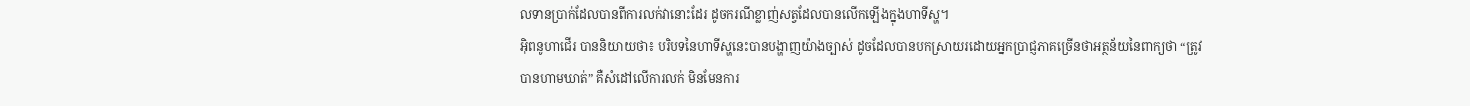លទានប្រាក់ដែលបានពីការលក់វានោះដែរ ដូចករណីខ្លាញ់សត្វដែលបានលើកឡើងក្នុងហាទីស្ហ។
អ៊ិពនូហាជើរ បាននិយាយថា៖ បរិបទនៃហាទីស្ហនេះបានបង្ហាញយ៉ាងច្បាស់ ដូចដែលបានបកស្រាយរដោយអ្នកប្រាជ្ញភាគច្រើនថាអត្ថន័យនៃពាក្យថា “ត្រូវបានហាមឃាត់” គឺសំដៅលើការលក់ មិនមែនការ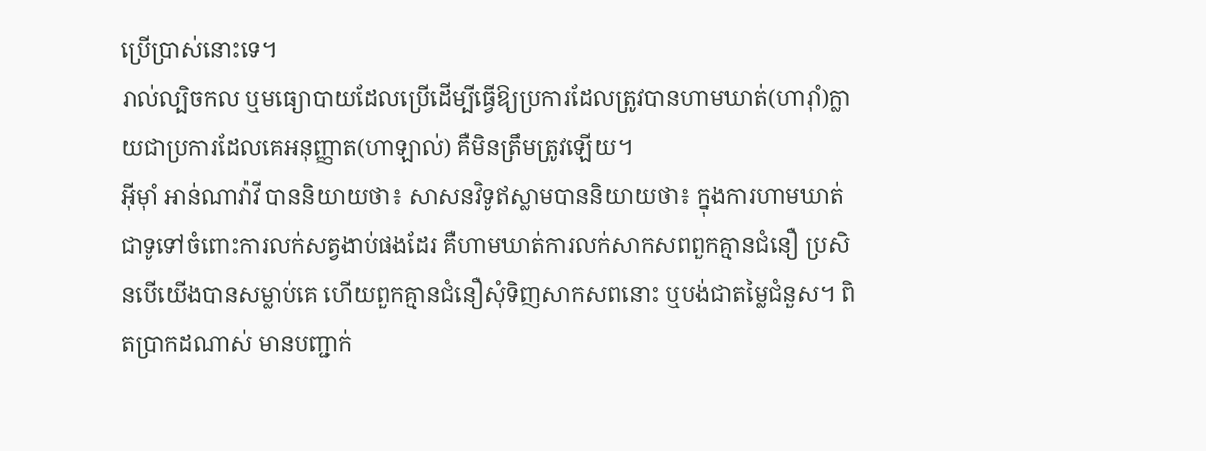ប្រើប្រាស់នោះទេ។
រាល់ល្បិចកល ឬមធ្យោបាយដែលប្រើដើម្បីធ្វើឱ្យប្រការដែលត្រូវបានហាមឃាត់(ហារ៉ាំ)ក្លាយជាប្រការដែលគេអនុញ្ញាត(ហាឡាល់) គឺមិនត្រឹមត្រូវឡើយ។
អ៊ីម៉ាំ អាន់ណាវ៉ាវី បាននិយាយថា៖ សាសនវិទូឥស្លាមបាននិយាយថា៖ ក្នុងការហាមឃាត់ជាទូទៅចំពោះការលក់សត្វងាប់ផងដែរ គឺហាមឃាត់ការលក់សាកសពពួកគ្មានជំនឿ ប្រសិនបើយើងបានសម្លាប់គេ ហើយពួកគ្មានជំនឿសុំទិញសាកសពនោះ ឬបង់ជាតម្លៃជំនួស។ ពិតប្រាកដណាស់ មានបញ្ជាក់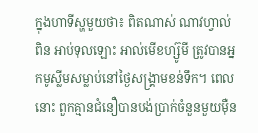ក្នុងហាទីស្ហមួយថា៖ ពិតណាស់ ណាវហ្វាល់ ពិន អាប់ទុលឡោះ អាល់មើខហ្ស៊ូមី ត្រូវបានអ្នកមូស្លីមសម្លាប់នៅថ្ងៃសង្រ្គាមខន់ទឹក។ ពេលនោះ ពួកគ្មានជំនឿបានបង់ប្រាក់ចំនួនមួយម៉ឺន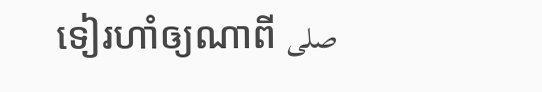ទៀរហាំឲ្យណាពី صلى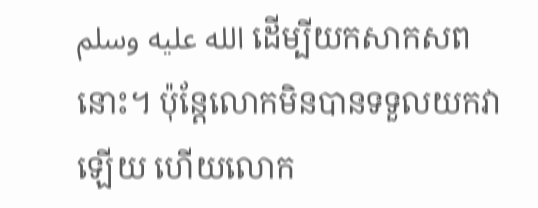الله عليه وسلم ដើម្បីយកសាកសពនោះ។ ប៉ុន្តែលោកមិនបានទទួលយកវាឡើយ ហើយលោក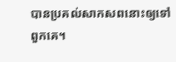បានប្រគល់សាកសពនោះឲ្យទៅពួកគេ។